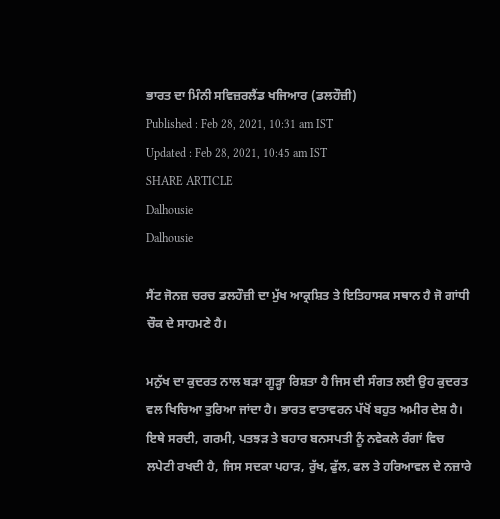ਭਾਰਤ ਦਾ ਮਿੰਨੀ ਸਵਿਜ਼ਰਲੈਂਡ ਖਜਿਆਰ (ਡਲਹੌਜ਼ੀ)
Published : Feb 28, 2021, 10:31 am IST
Updated : Feb 28, 2021, 10:45 am IST
SHARE ARTICLE
Dalhousie
Dalhousie

ਸੈਂਟ ਜੋਨਜ਼ ਚਰਚ ਡਲਹੌਜ਼ੀ ਦਾ ਮੁੱਖ ਆਕ੍ਰਸ਼ਿਤ ਤੇ ਇਤਿਹਾਸਕ ਸਥਾਨ ਹੈ ਜੋ ਗਾਂਧੀ ਚੌਕ ਦੇ ਸਾਹਮਣੇ ਹੈ।

ਮਨੁੱਖ ਦਾ ਕੁਦਰਤ ਨਾਲ ਬੜਾ ਗੂੜ੍ਹਾ ਰਿਸ਼ਤਾ ਹੈ ਜਿਸ ਦੀ ਸੰਗਤ ਲਈ ਉਹ ਕੁਦਰਤ ਵਲ ਖਿਚਿਆ ਤੁਰਿਆ ਜਾਂਦਾ ਹੈ। ਭਾਰਤ ਵਾਤਾਵਰਨ ਪੱਖੋਂ ਬਹੁਤ ਅਮੀਰ ਦੇਸ਼ ਹੈ। ਇਥੇ ਸਰਦੀ, ਗਰਮੀ, ਪਤਝੜ ਤੇ ਬਹਾਰ ਬਨਸਪਤੀ ਨੂੰ ਨਵੇਕਲੇ ਰੰਗਾਂ ਵਿਚ ਲਪੇਟੀ ਰਖਦੀ ਹੈ, ਜਿਸ ਸਦਕਾ ਪਹਾੜ, ਰੁੱਖ, ਫੁੱਲ, ਫਲ ਤੇ ਹਰਿਆਵਲ ਦੇ ਨਜ਼ਾਰੇ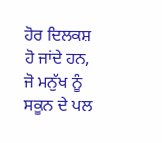ਹੋਰ ਦਿਲਕਸ਼ ਹੋ ਜਾਂਦੇ ਹਨ, ਜੋ ਮਨੁੱਖ ਨੂੰ ਸਕੂਨ ਦੇ ਪਲ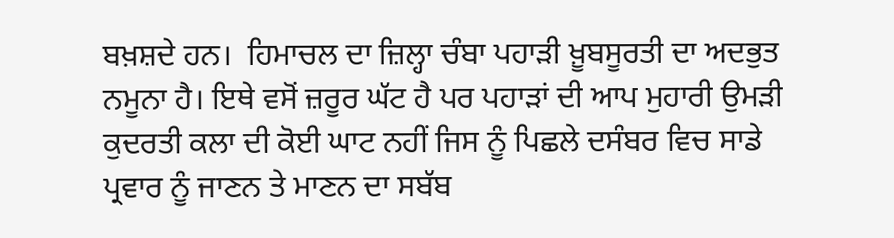ਬਖ਼ਸ਼ਦੇ ਹਨ।  ਹਿਮਾਚਲ ਦਾ ਜ਼ਿਲ੍ਹਾ ਚੰਬਾ ਪਹਾੜੀ ਖ਼ੂਬਸੂਰਤੀ ਦਾ ਅਦਭੁਤ ਨਮੂਨਾ ਹੈ। ਇਥੇ ਵਸੋਂ ਜ਼ਰੂਰ ਘੱਟ ਹੈ ਪਰ ਪਹਾੜਾਂ ਦੀ ਆਪ ਮੁਹਾਰੀ ਉਮੜੀ ਕੁਦਰਤੀ ਕਲਾ ਦੀ ਕੋਈ ਘਾਟ ਨਹੀਂ ਜਿਸ ਨੂੰ ਪਿਛਲੇ ਦਸੰਬਰ ਵਿਚ ਸਾਡੇ ਪ੍ਰਵਾਰ ਨੂੰ ਜਾਣਨ ਤੇ ਮਾਣਨ ਦਾ ਸਬੱਬ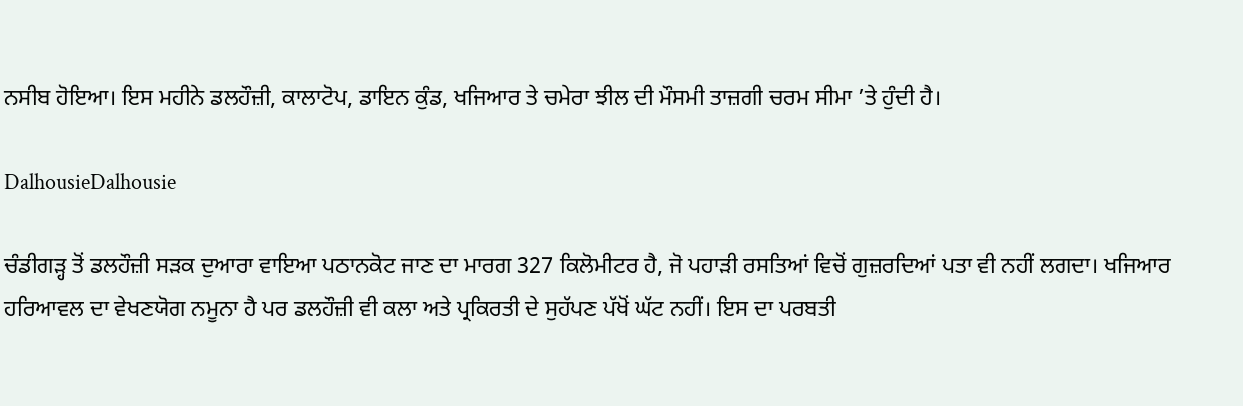ਨਸੀਬ ਹੋਇਆ। ਇਸ ਮਹੀਨੇ ਡਲਹੌਜ਼ੀ, ਕਾਲਾਟੋਪ, ਡਾਇਨ ਕੁੰਡ, ਖਜਿਆਰ ਤੇ ਚਮੇਰਾ ਝੀਲ ਦੀ ਮੌਸਮੀ ਤਾਜ਼ਗੀ ਚਰਮ ਸੀਮਾ ’ਤੇ ਹੁੰਦੀ ਹੈ।

DalhousieDalhousie

ਚੰਡੀਗੜ੍ਹ ਤੋਂ ਡਲਹੌਜ਼ੀ ਸੜਕ ਦੁਆਰਾ ਵਾਇਆ ਪਠਾਨਕੋਟ ਜਾਣ ਦਾ ਮਾਰਗ 327 ਕਿਲੋਮੀਟਰ ਹੈ, ਜੋ ਪਹਾੜੀ ਰਸਤਿਆਂ ਵਿਚੋਂ ਗੁਜ਼ਰਦਿਆਂ ਪਤਾ ਵੀ ਨਹੀਂ ਲਗਦਾ। ਖਜਿਆਰ  ਹਰਿਆਵਲ ਦਾ ਵੇਖਣਯੋਗ ਨਮੂਨਾ ਹੈ ਪਰ ਡਲਹੌਜ਼ੀ ਵੀ ਕਲਾ ਅਤੇ ਪ੍ਰਕਿਰਤੀ ਦੇ ਸੁਹੱਪਣ ਪੱਖੋਂ ਘੱਟ ਨਹੀਂ। ਇਸ ਦਾ ਪਰਬਤੀ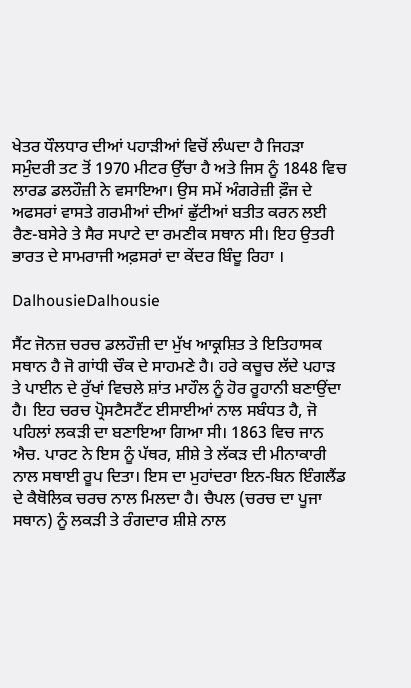ਖੇਤਰ ਧੌਲਧਾਰ ਦੀਆਂ ਪਹਾੜੀਆਂ ਵਿਚੋਂ ਲੰਘਦਾ ਹੈ ਜਿਹੜਾ ਸਮੁੰਦਰੀ ਤਟ ਤੋਂ 1970 ਮੀਟਰ ਉੱਚਾ ਹੈ ਅਤੇ ਜਿਸ ਨੂੰ 1848 ਵਿਚ ਲਾਰਡ ਡਲਹੌਜ਼ੀ ਨੇ ਵਸਾਇਆ। ਉਸ ਸਮੇਂ ਅੰਗਰੇਜ਼ੀ ਫ਼ੌਜ ਦੇ ਅਫਸਰਾਂ ਵਾਸਤੇ ਗਰਮੀਆਂ ਦੀਆਂ ਛੁੱਟੀਆਂ ਬਤੀਤ ਕਰਨ ਲਈ ਰੈਣ-ਬਸੇਰੇ ਤੇ ਸੈਰ ਸਪਾਟੇ ਦਾ ਰਮਣੀਕ ਸਥਾਨ ਸੀ। ਇਹ ਉਤਰੀ ਭਾਰਤ ਦੇ ਸਾਮਰਾਜੀ ਅਫ਼ਸਰਾਂ ਦਾ ਕੇਂਦਰ ਬਿੰਦੂ ਰਿਹਾ ।

DalhousieDalhousie

ਸੈਂਟ ਜੋਨਜ਼ ਚਰਚ ਡਲਹੌਜ਼ੀ ਦਾ ਮੁੱਖ ਆਕ੍ਰਸ਼ਿਤ ਤੇ ਇਤਿਹਾਸਕ ਸਥਾਨ ਹੈ ਜੋ ਗਾਂਧੀ ਚੌਕ ਦੇ ਸਾਹਮਣੇ ਹੈ। ਹਰੇ ਕਚੂਚ ਲੱਦੇ ਪਹਾੜ ਤੇ ਪਾਈਨ ਦੇ ਰੁੱਖਾਂ ਵਿਚਲੇ ਸ਼ਾਂਤ ਮਾਹੌਲ ਨੂੰ ਹੋਰ ਰੂਹਾਨੀ ਬਣਾਉਂਦਾ ਹੈ। ਇਹ ਚਰਚ ਪ੍ਰੋਸਟੈਸਟੈਂਟ ਈਸਾਈਆਂ ਨਾਲ ਸਬੰਧਤ ਹੈ, ਜੋ ਪਹਿਲਾਂ ਲਕੜੀ ਦਾ ਬਣਾਇਆ ਗਿਆ ਸੀ। 1863 ਵਿਚ ਜਾਨ ਐਚ. ਪਾਰਟ ਨੇ ਇਸ ਨੂੰ ਪੱਥਰ, ਸ਼ੀਸ਼ੇ ਤੇ ਲੱਕੜ ਦੀ ਮੀਨਾਕਾਰੀ ਨਾਲ ਸਥਾਈ ਰੂਪ ਦਿਤਾ। ਇਸ ਦਾ ਮੁਹਾਂਦਰਾ ਇਨ-ਬਿਨ ਇੰਗਲੈਂਡ ਦੇ ਕੈਥੋਲਿਕ ਚਰਚ ਨਾਲ ਮਿਲਦਾ ਹੈ। ਚੈਪਲ (ਚਰਚ ਦਾ ਪੂਜਾ ਸਥਾਨ) ਨੂੰ ਲਕੜੀ ਤੇ ਰੰਗਦਾਰ ਸ਼ੀਸ਼ੇ ਨਾਲ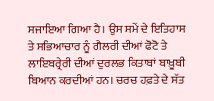ਸਜਾਇਆ ਗਿਆ ਹੈ। ਉਸ ਸਮੇਂ ਦੇ ਇਤਿਹਾਸ ਤੇ ਸਭਿਆਚਾਰ ਨੂੰ ਗੈਲਰੀ ਦੀਆਂ ਫੋਟੋ ਤੇ ਲਾਇਬਰ੍ਰੇਰੀ ਦੀਆਂ ਦੁਰਲਭ ਕਿਤਾਬਾਂ ਬਾਖ਼ੂਬੀ ਬਿਆਨ ਕਰਦੀਆਂ ਹਨ। ਚਰਚ ਹਫ਼ਤੇ ਦੇ ਸੱਤ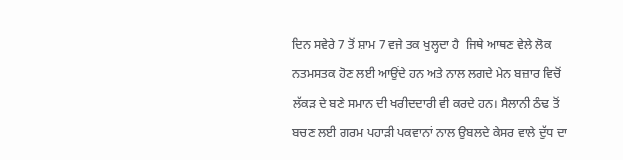ਦਿਨ ਸਵੇਰੇ 7 ਤੋਂ ਸ਼ਾਮ 7 ਵਜੇ ਤਕ ਖੁਲ੍ਹਦਾ ਹੈ  ਜਿਥੇ ਆਥਣ ਵੇਲੇ ਲੋਕ ਨਤਮਸਤਕ ਹੋਣ ਲਈ ਆਉਂਦੇ ਹਨ ਅਤੇ ਨਾਲ ਲਗਦੇ ਮੇਨ ਬਜ਼ਾਰ ਵਿਚੋਂ ਲੱਕੜ ਦੇ ਬਣੇ ਸਮਾਨ ਦੀ ਖਰੀਦਦਾਰੀ ਵੀ ਕਰਦੇ ਹਨ। ਸੈਲਾਨੀ ਠੰਢ ਤੋਂ ਬਚਣ ਲਈ ਗਰਮ ਪਹਾੜੀ ਪਕਵਾਨਾਂ ਨਾਲ ਉਬਲਦੇ ਕੇਸਰ ਵਾਲੇ ਦੁੱਧ ਦਾ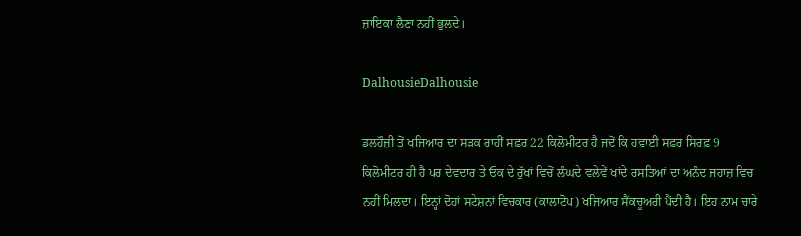ਜ਼ਾਇਕਾ ਲੈਣਾ ਨਹੀਂ ਭੁਲਦੇ।

DalhousieDalhousie

ਡਲਹੌਜ਼ੀ ਤੋਂ ਖਜਿਆਰ ਦਾ ਸੜਕ ਰਾਹੀਂ ਸਫ਼ਰ 22 ਕਿਲੋਮੀਟਰ ਹੈ ਜਦੋਂ ਕਿ ਹਵਾਈ ਸਫ਼ਰ ਸਿਰਫ਼ 9 ਕਿਲੋਮੀਟਰ ਹੀ ਹੈ ਪਰ ਦੇਵਦਾਰ ਤੇ ਓਕ ਦੇ ਰੁੱਖਾਂ ਵਿਚੋਂ ਲੰਘਦੇ ਵਲੇਵੇਂ ਖਾਂਦੇ ਰਸਤਿਆਂ ਦਾ ਅਨੰਦ ਜਹਾਜ਼ ਵਿਚ ਨਹੀਂ ਮਿਲਦਾ। ਇਨ੍ਹਾਂ ਦੋਹਾਂ ਸਟੇਸ਼ਨਾਂ ਵਿਚਕਾਰ (ਕਾਲਾਟੋਪ) ਖਜਿਆਰ ਸੈਂਕਚੂਅਰੀ ਪੈਂਦੀ ਹੈ। ਇਹ ਨਾਮ ਚਾਰੇ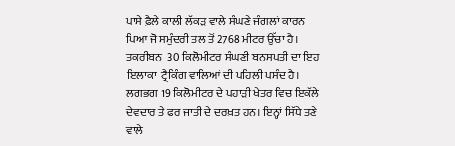ਪਾਸੇ ਫ਼ੈਲੇ ਕਾਲੀ ਲੱਕੜ ਵਾਲੇ ਸੰਘਣੇ ਜੰਗਲਾਂ ਕਾਰਨ ਪਿਆ ਜੋ ਸਮੁੰਦਰੀ ਤਲ ਤੋਂ 2768 ਮੀਟਰ ਉੱਚਾ ਹੈ। ਤਕਰੀਬਨ  30 ਕਿਲੋਮੀਟਰ ਸੰਘਣੀ ਬਨਸਪਤੀ ਦਾ ਇਹ ਇਲਾਕਾ  ਟ੍ਰੈਕਿੰਗ ਵਾਲਿਆਂ ਦੀ ਪਹਿਲੀ ਪਸੰਦ ਹੈ। ਲਗਭਗ 19 ਕਿਲੋਮੀਟਰ ਦੇ ਪਹਾੜੀ ਖੇਤਰ ਵਿਚ ਇਕੱਲੇ  ਦੇਵਦਾਰ ਤੇ ਫਰ ਜਾਤੀ ਦੇ ਦਰਖ਼ਤ ਹਨ। ਇਨ੍ਹਾਂ ਸਿੱਧੇ ਤਣੇ ਵਾਲੇ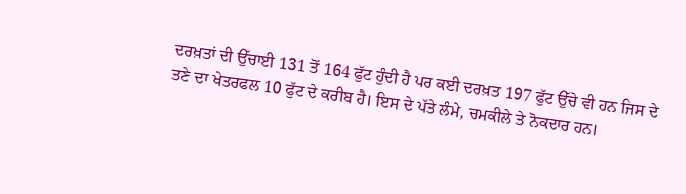ਦਰਖ਼ਤਾਂ ਦੀ ਉੱਚਾਈ 131 ਤੋਂ 164 ਫੁੱਟ ਹੁੰਦੀ ਹੈ ਪਰ ਕਈ ਦਰਖ਼ਤ 197 ਫੁੱਟ ਉੱਚੇ ਵੀ ਹਨ ਜਿਸ ਦੇ ਤਣੇ ਦਾ ਖੇਤਰਫਲ 10 ਫੁੱਟ ਦੇ ਕਰੀਬ ਹੈ। ਇਸ ਦੇ ਪੱਤੇ ਲੰਮੇ, ਚਮਕੀਲੇ ਤੇ ਨੋਕਦਾਰ ਹਨ।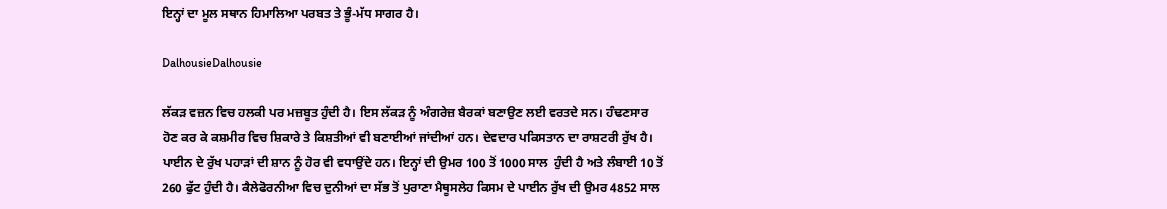ਇਨ੍ਹਾਂ ਦਾ ਮੂਲ ਸਥਾਨ ਹਿਮਾਲਿਆ ਪਰਬਤ ਤੇ ਭੂੰ-ਮੱਧ ਸਾਗਰ ਹੈ।

DalhousieDalhousie

ਲੱਕੜ ਵਜ਼ਨ ਵਿਚ ਹਲਕੀ ਪਰ ਮਜ਼ਬੂਤ ਹੁੰਦੀ ਹੈ। ਇਸ ਲੱਕੜ ਨੂੰ ਅੰਗਰੇਜ਼ ਬੈਰਕਾਂ ਬਣਾਉਣ ਲਈ ਵਰਤਦੇ ਸਨ। ਹੰਢਣਸਾਰ ਹੋਣ ਕਰ ਕੇ ਕਸ਼ਮੀਰ ਵਿਚ ਸ਼ਿਕਾਰੇ ਤੇ ਕਿਸ਼ਤੀਆਂ ਵੀ ਬਣਾਈਆਂ ਜਾਂਦੀਆਂ ਹਨ। ਦੇਵਦਾਰ ਪਕਿਸਤਾਨ ਦਾ ਰਾਸ਼ਟਰੀ ਰੁੱਖ ਹੈ। ਪਾਈਨ ਦੇ ਰੁੱਖ ਪਹਾੜਾਂ ਦੀ ਸ਼ਾਨ ਨੂੰ ਹੋਰ ਵੀ ਵਧਾਉਂਦੇ ਹਨ। ਇਨ੍ਹਾਂ ਦੀ ਉਮਰ 100 ਤੋਂ 1000 ਸਾਲ  ਹੁੰਦੀ ਹੈ ਅਤੇ ਲੰਬਾਈ 10 ਤੋਂ 260 ਫੁੱਟ ਹੁੰਦੀ ਹੈ। ਕੈਲੇਫੋਰਨੀਆ ਵਿਚ ਦੁਨੀਆਂ ਦਾ ਸੱਭ ਤੋਂ ਪੁਰਾਣਾ ਮੈਥੂਸਲੇਹ ਕਿਸਮ ਦੇ ਪਾਈਨ ਰੁੱਖ ਦੀ ਉਮਰ 4852 ਸਾਲ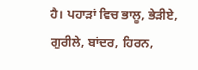ਹੈ। ਪਹਾੜਾਂ ਵਿਚ ਭਾਲੂ, ਭੇੜੀਏ, ਗੁਰੀਲੇ, ਬਾਂਦਰ, ਹਿਰਨ,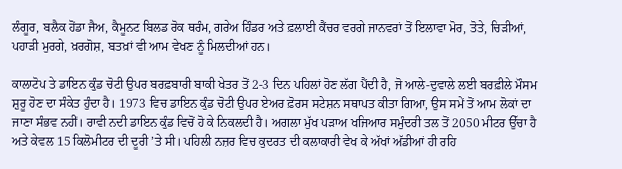ਲੰਗੂਰ, ਬਲੈਕ ਹੋਂਡਾ ਜੈਅ, ਕੈਮੂਨਟ ਬਿਲਡ ਰੋਕ ਥਰੰਮ, ਗਰੇਅ ਹਿੰਡਰ ਅਤੇ ਫ਼ਲਾਈ ਕੈਂਚਰ ਵਰਗੇ ਜਾਨਵਰਾਂ ਤੋਂ ਇਲਾਵਾ ਮੋਰ, ਤੋਤੇ, ਚਿੜੀਆਂ, ਪਹਾੜੀ ਮੁਰਗੇ, ਖ਼ਰਗੋਸ਼, ਬਤਖ਼ਾਂ ਵੀ ਆਮ ਵੇਖਣ ਨੂੰ ਮਿਲਦੀਆਂ ਹਨ।

ਕਾਲਾਟੋਪ ਤੇ ਡਾਇਨ ਕੁੰਡ ਚੋਟੀ ਉਪਰ ਬਰਫ਼ਬਾਰੀ ਬਾਕੀ ਖੇਤਰ ਤੋਂ 2-3 ਦਿਨ ਪਹਿਲਾਂ ਹੋਣ ਲੱਗ ਪੈਂਦੀ ਹੈ, ਜੋ ਆਲੇ-ਦੁਵਾਲੇ ਲਈ ਬਰਫ਼ੀਲੇ ਮੌਸਮ ਸ਼ੁਰੂ ਹੋਣ ਦਾ ਸੰਕੇਤ ਹੁੰਦਾ ਹੈ। 1973 ਵਿਚ ਡਾਇਨ ਕੁੰਡ ਚੋਟੀ ਉਪਰ ਏਅਰ ਫ਼ੋਰਸ ਸਟੇਸ਼ਨ ਸਥਾਪਤ ਕੀਤਾ ਗਿਆ, ਉਸ ਸਮੇਂ ਤੋਂ ਆਮ ਲੋਕਾਂ ਦਾ ਜਾਣਾ ਸੰਭਵ ਨਹੀਂ। ਰਾਵੀ ਨਦੀ ਡਾਇਨ ਕੁੰਡ ਵਿਚੋਂ ਹੋ ਕੇ ਨਿਕਲਦੀ ਹੈ। ਅਗਲਾ ਮੁੱਖ ਪੜਾਅ ਖਜਿਆਰ ਸਮੁੰਦਰੀ ਤਲ ਤੋਂ 2050 ਮੀਟਰ ਉੱਚਾ ਹੈ ਅਤੇ ਕੇਵਲ 15 ਕਿਲੋਮੀਟਰ ਦੀ ਦੂਰੀ ’ਤੇ ਸੀ। ਪਹਿਲੀ ਨਜ਼ਰ ਵਿਚ ਕੁਦਰਤ ਦੀ ਕਲਾਕਾਰੀ ਵੇਖ ਕੇ ਅੱਖਾਂ ਅੱਡੀਆਂ ਹੀ ਰਹਿ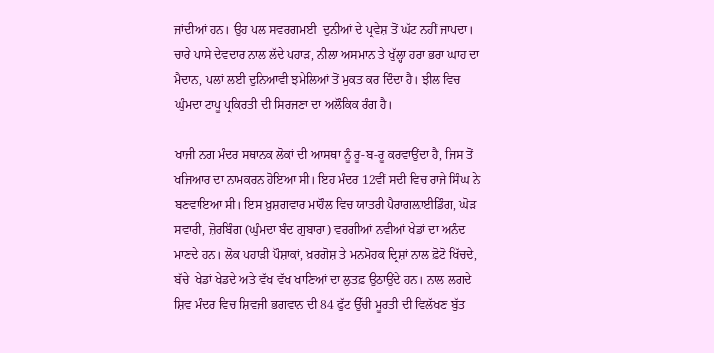ਜਾਂਦੀਆਂ ਹਨ। ਉਹ ਪਲ ਸਵਰਗਮਈ  ਦੁਨੀਆਂ ਦੇ ਪ੍ਰਵੇਸ਼ ਤੋਂ ਘੱਟ ਨਹੀਂ ਜਾਪਦਾ। ਚਾਰੇ ਪਾਸੇ ਦੇਵਦਾਰ ਨਾਲ ਲੱਦੇ ਪਹਾੜ, ਨੀਲਾ ਅਸਮਾਨ ਤੇ ਖੁੱਲ੍ਹਾ ਹਰਾ ਭਰਾ ਘਾਹ ਦਾ ਮੈਦਾਨ, ਪਲਾਂ ਲਈ ਦੁਨਿਆਵੀ ਝਮੇਲਿਆਂ ਤੋਂ ਮੁਕਤ ਕਰ ਦਿੰਦਾ ਹੈ। ਝੀਲ ਵਿਚ ਘੁੰਮਦਾ ਟਾਪੂ ਪ੍ਰਕਿਰਤੀ ਦੀ ਸਿਰਜਣਾ ਦਾ ਅਲੌਕਿਕ ਰੰਗ ਹੈ।

ਖਾਜੀ ਨਗ ਮੰਦਰ ਸਥਾਨਕ ਲੋਕਾਂ ਦੀ ਆਸਥਾ ਨੂੰ ਰੂ-ਬ-ਰੂ ਕਰਵਾਉਂਦਾ ਹੈ, ਜਿਸ ਤੋਂ ਖਜਿਆਰ ਦਾ ਨਾਮਕਰਨ ਹੋਇਆ ਸੀ। ਇਹ ਮੰਦਰ 12ਵੀਂ ਸਦੀ ਵਿਚ ਰਾਜੇ ਸਿੰਘ ਨੇ ਬਣਵਾਇਆ ਸੀ। ਇਸ ਖ਼ੁਸ਼ਗਵਾਰ ਮਾਹੌਲ ਵਿਚ ਯਾਤਰੀ ਪੈਰਾਗਲ਼ਾਈਡਿੰਗ, ਘੋੜ ਸਵਾਰੀ, ਜ਼ੋਰਬਿੰਗ (ਘੁੰਮਦਾ ਬੰਦ ਗੁਬਾਰਾ) ਵਰਗੀਆਂ ਨਵੀਆਂ ਖੇਡਾਂ ਦਾ ਅਨੰਦ ਮਾਣਦੇ ਹਨ। ਲੋਕ ਪਹਾੜੀ ਪੌਸ਼ਾਕਾਂ, ਖ਼ਰਗੋਸ਼ ਤੇ ਮਨਮੋਹਕ ਦ੍ਰਿਸ਼ਾਂ ਨਾਲ ਫ਼ੋਟੋ ਖਿੱਚਦੇ, ਬੱਚੇ  ਖੇਡਾਂ ਖੇਡਦੇ ਅਤੇ ਵੱਖ ਵੱਖ ਖਾਣਿਆਂ ਦਾ ਲੁਤਫ਼ ਉਠਾਉਂਦੇ ਹਨ। ਨਾਲ ਲਗਦੇ ਸ਼ਿਵ ਮੰਦਰ ਵਿਚ ਸ਼ਿਵਜੀ ਭਗਵਾਨ ਦੀ 84 ਫੁੱਟ ਉੱਚੀ ਮੂਰਤੀ ਦੀ ਵਿਲੱਖਣ ਬੁੱਤ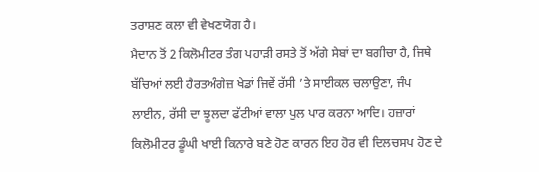ਤਰਾਸ਼ਣ ਕਲਾ ਵੀ ਵੇਖਣਯੋਗ ਹੈ।
ਮੈਦਾਨ ਤੋਂ 2 ਕਿਲੋਮੀਟਰ ਤੰਗ ਪਹਾੜੀ ਰਸਤੇ ਤੋਂ ਅੱਗੇ ਸੇਬਾਂ ਦਾ ਬਗੀਚਾ ਹੈ, ਜਿਥੇ ਬੱਚਿਆਂ ਲਈ ਹੈਰਤਅੰਗੇਜ਼ ਖੇਡਾਂ ਜਿਵੇਂ ਰੱਸੀ ’ਤੇ ਸਾਈਕਲ ਚਲਾਉਣਾ, ਜੰਪ ਲਾਈਨ, ਰੱਸੀ ਦਾ ਝੂਲਦਾ ਫੱਟੀਆਂ ਵਾਲਾ ਪੁਲ ਪਾਰ ਕਰਨਾ ਆਦਿ। ਹਜ਼ਾਰਾਂ ਕਿਲੋਮੀਟਰ ਡੂੰਘੀ ਖਾਈ ਕਿਨਾਰੇ ਬਣੇ ਹੋਣ ਕਾਰਨ ਇਹ ਹੋਰ ਵੀ ਦਿਲਚਸਪ ਹੋਣ ਦੇ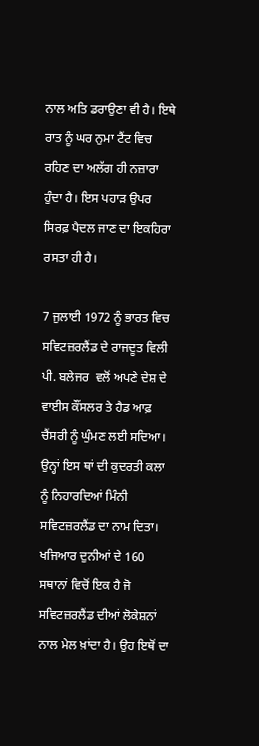ਨਾਲ ਅਤਿ ਡਰਾਉਣਾ ਵੀ ਹੈ। ਇਥੇ ਰਾਤ ਨੂੰ ਘਰ ਨੁਮਾ ਟੈਂਟ ਵਿਚ ਰਹਿਣ ਦਾ ਅਲੱਗ ਹੀ ਨਜ਼ਾਰਾ ਹੁੰਦਾ ਹੈ। ਇਸ ਪਹਾੜ ਉਪਰ ਸਿਰਫ਼ ਪੈਦਲ ਜਾਣ ਦਾ ਇਕਹਿਰਾ ਰਸਤਾ ਹੀ ਹੈ।

7 ਜੁਲਾਈ 1972 ਨੂੰ ਭਾਰਤ ਵਿਚ ਸਵਿਟਜ਼ਰਲੈਂਡ ਦੇ ਰਾਜਦੂਤ ਵਿਲੀ ਪੀ. ਬਲੇਜਰ  ਵਲੋਂ ਅਪਣੇ ਦੇਸ਼ ਦੇ ਵਾਈਸ ਕੌਂਸਲਰ ਤੇ ਹੈਡ ਆਫ਼ ਚੈਂਸਰੀ ਨੂੰ ਘੁੰਮਣ ਲਈ ਸਦਿਆ। ਉਨ੍ਹਾਂ ਇਸ ਥਾਂ ਦੀ ਕੁਦਰਤੀ ਕਲਾ ਨੂੰ ਨਿਹਾਰਦਿਆਂ ਮਿੰਨੀ ਸਵਿਟਜ਼ਰਲੈਂਡ ਦਾ ਨਾਮ ਦਿਤਾ। ਖਜਿਆਰ ਦੁਨੀਆਂ ਦੇ 160 ਸਥਾਨਾਂ ਵਿਚੋਂ ਇਕ ਹੈ ਜੋ ਸਵਿਟਜ਼ਰਲੈਂਡ ਦੀਆਂ ਲੋਕੇਸ਼ਨਾਂ ਨਾਲ ਮੇਲ ਖ਼ਾਂਦਾ ਹੈ। ਉਹ ਇਥੋਂ ਦਾ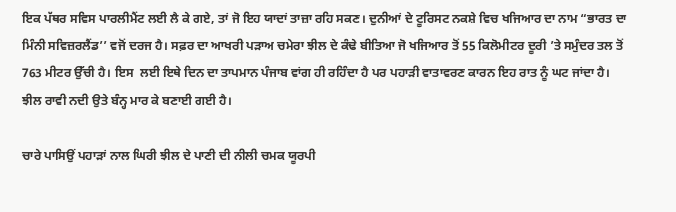ਇਕ ਪੱਥਰ ਸਵਿਸ ਪਾਰਲੀਮੈਂਟ ਲਈ ਲੈ ਕੇ ਗਏ, ਤਾਂ ਜੋ ਇਹ ਯਾਦਾਂ ਤਾਜ਼ਾ ਰਹਿ ਸਕਣ। ਦੁਨੀਆਂ ਦੇ ਟੂਰਿਸਟ ਨਕਸ਼ੇ ਵਿਚ ਖਜਿਆਰ ਦਾ ਨਾਮ “ਭਾਰਤ ਦਾ ਮਿੰਨੀ ਸਵਿਜ਼ਰਲੈਂਡ’’ ਵਜੋਂ ਦਰਜ ਹੈ। ਸਫ਼ਰ ਦਾ ਆਖਰੀ ਪੜਾਅ ਚਮੇਰਾ ਝੀਲ ਦੇ ਕੰਢੇ ਬੀਤਿਆ ਜੋ ਖਜਿਆਰ ਤੋਂ 55 ਕਿਲੋਮੀਟਰ ਦੂਰੀ ’ਤੇ ਸਮੁੰਦਰ ਤਲ ਤੋਂ 763 ਮੀਟਰ ਉੱਚੀ ਹੈ। ਇਸ  ਲਈ ਇਥੇ ਦਿਨ ਦਾ ਤਾਪਮਾਨ ਪੰਜਾਬ ਵਾਂਗ ਹੀ ਰਹਿੰਦਾ ਹੈ ਪਰ ਪਹਾੜੀ ਵਾਤਾਵਰਣ ਕਾਰਨ ਇਹ ਰਾਤ ਨੂੰ ਘਟ ਜਾਂਦਾ ਹੈ। ਝੀਲ ਰਾਵੀ ਨਦੀ ਉਤੇ ਬੰਨ੍ਹ ਮਾਰ ਕੇ ਬਣਾਈ ਗਈ ਹੈ।

ਚਾਰੇ ਪਾਸਿਉਂ ਪਹਾੜਾਂ ਨਾਲ ਘਿਰੀ ਝੀਲ ਦੇ ਪਾਣੀ ਦੀ ਨੀਲੀ ਚਮਕ ਯੂਰਪੀ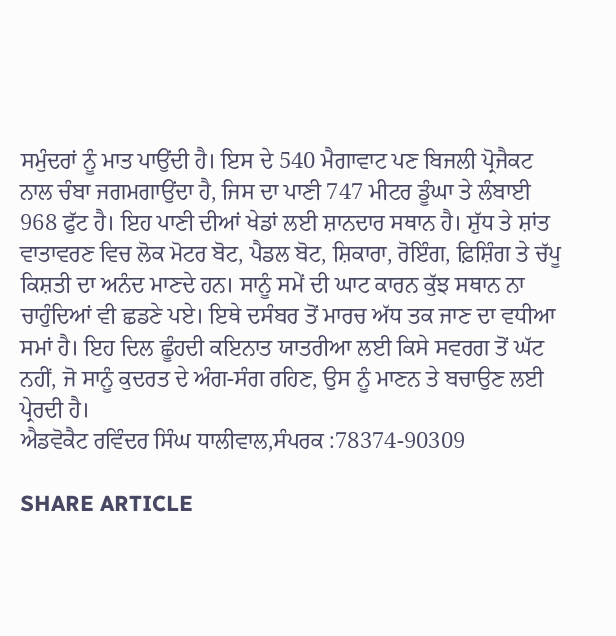ਸਮੁੰਦਰਾਂ ਨੂੰ ਮਾਤ ਪਾਉਂਦੀ ਹੈ। ਇਸ ਦੇ 540 ਮੈਗਾਵਾਟ ਪਣ ਬਿਜਲੀ ਪ੍ਰੋਜੈਕਟ ਨਾਲ ਚੰਬਾ ਜਗਮਗਾਉਂਦਾ ਹੈ, ਜਿਸ ਦਾ ਪਾਣੀ 747 ਮੀਟਰ ਡੂੰਘਾ ਤੇ ਲੰਬਾਈ 968 ਫੁੱਟ ਹੈ। ਇਹ ਪਾਣੀ ਦੀਆਂ ਖੇਡਾਂ ਲਈ ਸ਼ਾਨਦਾਰ ਸਥਾਨ ਹੈ। ਸ਼ੁੱਧ ਤੇ ਸ਼ਾਂਤ ਵਾਤਾਵਰਣ ਵਿਚ ਲੋਕ ਮੋਟਰ ਬੋਟ, ਪੈਡਲ ਬੋਟ, ਸ਼ਿਕਾਰਾ, ਰੋਇੰਗ, ਫ਼ਿਸ਼ਿੰਗ ਤੇ ਚੱਪੂ ਕਿਸ਼ਤੀ ਦਾ ਅਨੰਦ ਮਾਣਦੇ ਹਨ। ਸਾਨੂੰ ਸਮੇਂ ਦੀ ਘਾਟ ਕਾਰਨ ਕੁੱਝ ਸਥਾਨ ਨਾ ਚਾਹੁੰਦਿਆਂ ਵੀ ਛਡਣੇ ਪਏ। ਇਥੇ ਦਸੰਬਰ ਤੋਂ ਮਾਰਚ ਅੱਧ ਤਕ ਜਾਣ ਦਾ ਵਧੀਆ ਸਮਾਂ ਹੈ। ਇਹ ਦਿਲ ਛੂੰਹਦੀ ਕਇਨਾਤ ਯਾਤਰੀਆ ਲਈ ਕਿਸੇ ਸਵਰਗ ਤੋਂ ਘੱਟ ਨਹੀਂ, ਜੋ ਸਾਨੂੰ ਕੁਦਰਤ ਦੇ ਅੰਗ-ਸੰਗ ਰਹਿਣ, ਉਸ ਨੂੰ ਮਾਣਨ ਤੇ ਬਚਾਉਣ ਲਈ ਪ੍ਰੇਰਦੀ ਹੈ।
ਐਡਵੋਕੈਟ ਰਵਿੰਦਰ ਸਿੰਘ ਧਾਲੀਵਾਲ,ਸੰਪਰਕ :78374-90309

SHARE ARTICLE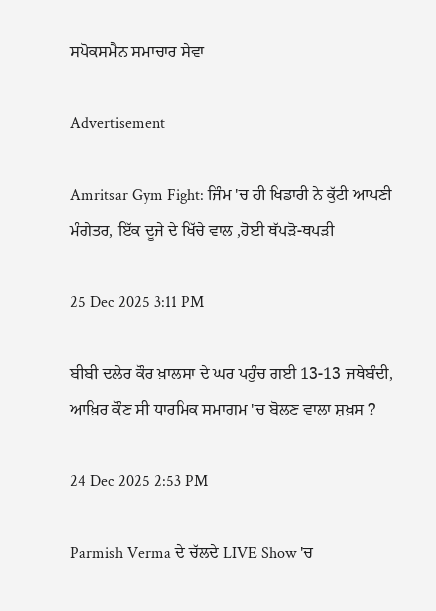ਸਪੋਕਸਮੈਨ ਸਮਾਚਾਰ ਸੇਵਾ

Advertisement

Amritsar Gym Fight: ਜਿੰਮ 'ਚ ਹੀ ਖਿਡਾਰੀ ਨੇ ਕੁੱਟੀ ਆਪਣੀ ਮੰਗੇਤਰ, ਇੱਕ ਦੂਜੇ ਦੇ ਖਿੱਚੇ ਵਾਲ ,ਹੋਈ ਥੱਪੜੋ-ਥਪੜੀ

25 Dec 2025 3:11 PM

ਬੀਬੀ ਦਲੇਰ ਕੌਰ ਖ਼ਾਲਸਾ ਦੇ ਘਰ ਪਹੁੰਚ ਗਈ 13-13 ਜਥੇਬੰਦੀ, ਆਖ਼ਿਰ ਕੌਣ ਸੀ ਧਾਰਮਿਕ ਸਮਾਗਮ 'ਚ ਬੋਲਣ ਵਾਲਾ ਸ਼ਖ਼ਸ ?

24 Dec 2025 2:53 PM

Parmish Verma ਦੇ ਚੱਲਦੇ LIVE Show 'ਚ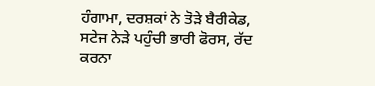ਹੰਗਾਮਾ, ਦਰਸ਼ਕਾਂ ਨੇ ਤੋੜੇ ਬੈਰੀਕੇਡ, ਸਟੇਜ ਨੇੜੇ ਪਹੁੰਚੀ ਭਾਰੀ ਫੋਰਸ, ਰੱਦ ਕਰਨਾ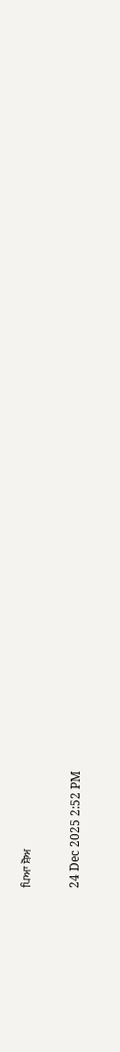ਪਿਆ ਸ਼ੋਅ

24 Dec 2025 2:52 PM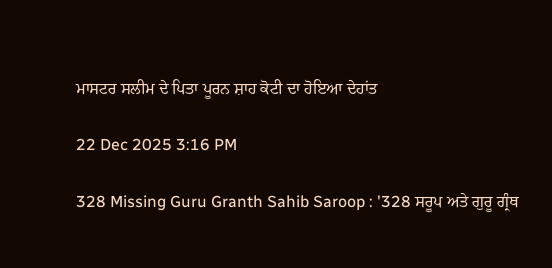ਮਾਸਟਰ ਸਲੀਮ ਦੇ ਪਿਤਾ ਪੂਰਨ ਸ਼ਾਹ ਕੋਟੀ ਦਾ ਹੋਇਆ ਦੇਹਾਂਤ

22 Dec 2025 3:16 PM

328 Missing Guru Granth Sahib Saroop : '328 ਸਰੂਪ ਅਤੇ ਗੁਰੂ ਗ੍ਰੰਥ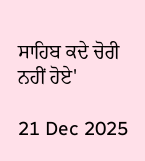ਸਾਹਿਬ ਕਦੇ ਚੋਰੀ ਨਹੀਂ ਹੋਏ'

21 Dec 2025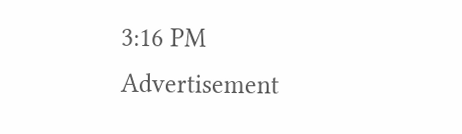3:16 PM
Advertisement